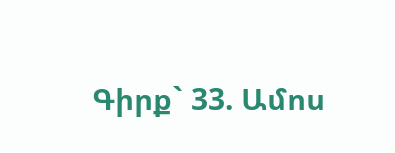Գիրք` 33. Ամոս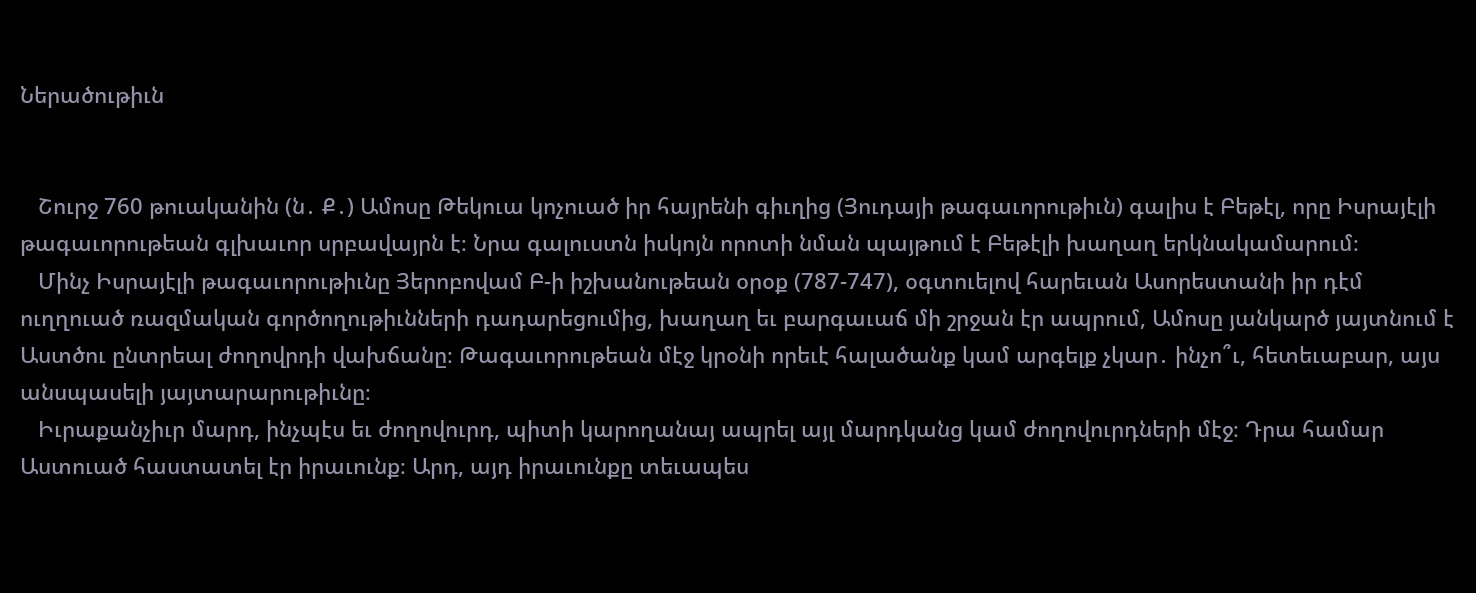Ներածութիւն


   Շուրջ 760 թուականին (ն․ Ք․) Ամոսը Թեկուա կոչուած իր հայրենի գիւղից (Յուդայի թագաւորութիւն) գալիս է Բեթէլ, որը Իսրայէլի թագաւորութեան գլխաւոր սրբավայրն է։ Նրա գալուստն իսկոյն որոտի նման պայթում է Բեթէլի խաղաղ երկնակամարում։
   Մինչ Իսրայէլի թագաւորութիւնը Յերոբովամ Բ-ի իշխանութեան օրօք (787-747), օգտուելով հարեւան Ասորեստանի իր դէմ ուղղուած ռազմական գործողութիւնների դադարեցումից, խաղաղ եւ բարգաւաճ մի շրջան էր ապրում, Ամոսը յանկարծ յայտնում է Աստծու ընտրեալ ժողովրդի վախճանը։ Թագաւորութեան մէջ կրօնի որեւէ հալածանք կամ արգելք չկար․ ինչո՞ւ, հետեւաբար, այս անսպասելի յայտարարութիւնը։
   Իւրաքանչիւր մարդ, ինչպէս եւ ժողովուրդ, պիտի կարողանայ ապրել այլ մարդկանց կամ ժողովուրդների մէջ։ Դրա համար Աստուած հաստատել էր իրաւունք։ Արդ, այդ իրաւունքը տեւապես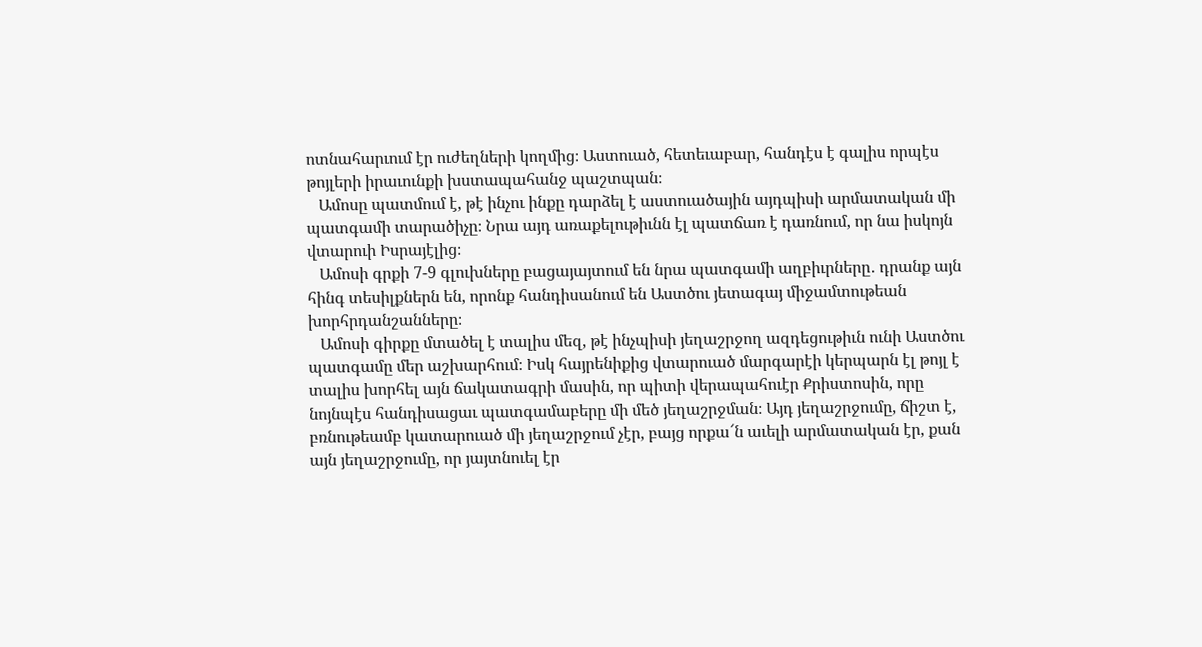ոտնահարւում էր ուժեղների կողմից։ Աստուած, հետեւաբար, հանդէս է գալիս որպէս թոյլերի իրաւունքի խստապահանջ պաշտպան։
   Ամոսը պատմում է, թէ ինչու ինքը դարձել է աստուածային այդպիսի արմատական մի պատգամի տարածիչը։ Նրա այդ առաքելութիւնն էլ պատճառ է դառնում, որ նա իսկոյն վտարուի Իսրայէլից։
   Ամոսի գրքի 7-9 գլուխները բացայայտում են նրա պատգամի աղբիւրները․ դրանք այն հինգ տեսիլքներն են, որոնք հանդիսանում են Աստծու յետագայ միջամտութեան խորհրդանշանները։
   Ամոսի գիրքը մտածել է տալիս մեզ, թէ ինչպիսի յեղաշրջող ազդեցութիւն ունի Աստծու պատգամը մեր աշխարհում։ Իսկ հայրենիքից վտարուած մարգարէի կերպարն էլ թոյլ է տալիս խորհել այն ճակատագրի մասին, որ պիտի վերապահուէր Քրիստոսին, որը նոյնպէս հանդիսացաւ պատգամաբերը մի մեծ յեղաշրջման։ Այդ յեղաշրջումը, ճիշտ է, բռնութեամբ կատարուած մի յեղաշրջում չէր, բայց որքա՜ն աւելի արմատական էր, քան այն յեղաշրջումը, որ յայտնուել էր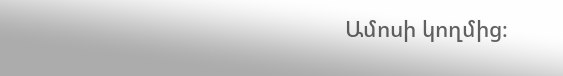Ամոսի կողմից։